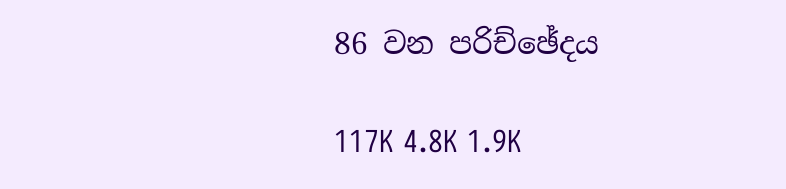86 වන පරිච්ඡේදය

117K 4.8K 1.9K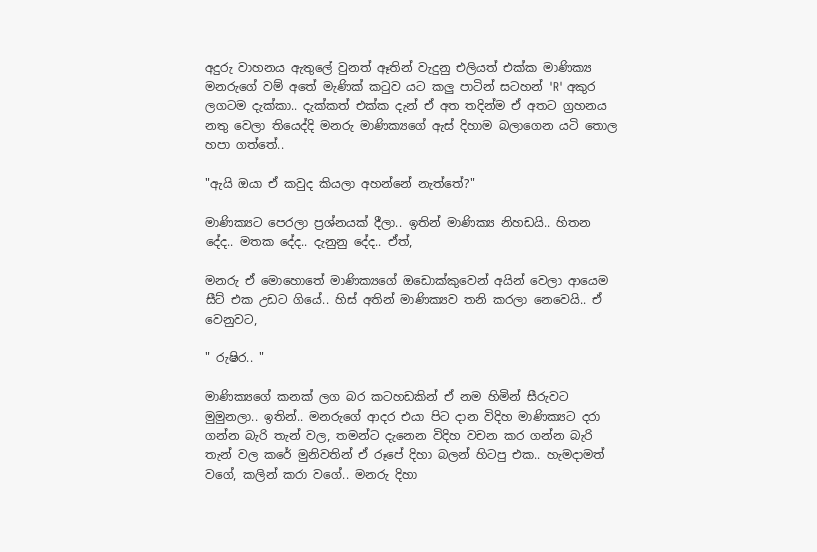අදුරු වාහනය ඇතුලේ වුනත් ඈතින් වැදුනු එලියත් එක්ක මාණික්‍ය මනරුගේ වම් අතේ මැණික් කටුව යට කලු පාටින් සටහන් 'R' අකුර ලගටම දැක්කා.. දැක්කත් එක්ක දැන් ඒ අත තදින්ම ඒ අතට ග්‍රහනය නතු වෙලා තියෙද්දි මනරු මාණික්‍යගේ ඇස් දිහාම බලාගෙන යටි තොල හපා ගත්තේ..

"ඇයි ඔයා ඒ කවුද කියලා අහන්නේ නැත්තේ?"

මාණික්‍යට පෙරලා ප්‍රශ්නයක් දීලා.. ඉතින් මාණික්‍ය නිහඩයි.. හිතන දේද.. මතක දේද.. දැනුනු දේද.. ඒත්,

මනරු ඒ මොහොතේ මාණික්‍යගේ ඔඩොක්කුවෙන් අයින් වෙලා ආයෙම සීට් එක උඩට ගියේ.. හිස් අතින් මාණික්‍යව තනි කරලා නෙවෙයි.. ඒ වෙනුවට,

" රුෂිර.. "

මාණික්‍යගේ කනක් ලග බර කටහඩකින් ඒ නම හිමින් සීරුවට මුමුනලා.. ඉතින්.. මනරුගේ ආදර එයා පිට දාන විදිහ මාණික්‍යට දරා ගන්න බැරි තැන් වල, තමන්ට දැනෙන විදිහ වචන කර ගන්න බැරි තැන් වල කරේ මුනිවතින් ඒ රූපේ දිහා බලන් හිටපු එක.. හැමදාමත් වගේ, කලින් කරා වගේ.. මනරු දිහා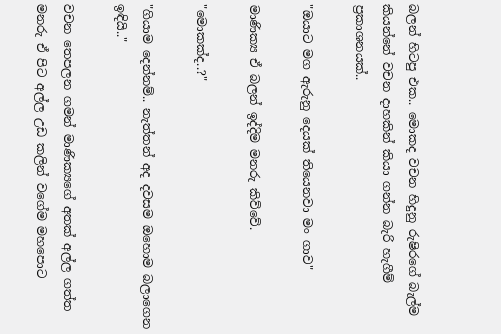බලන් හිටපු එක.. මොකද වචන හිදුනු රුෂිරගේ බැල්ම කියන්නේ වචන දාහකින් කියා ගන්න බැරි හැගීම් ප්‍රකාශනයක්..

"ඔයාට මග ඇරුනු දෙයක් තියෙනවා මං ගාව"

මාණික්‍ය ඒ බලන් ඉද්දිම මනරු කිව්වේ.

"මොකක්ද..?"

"ගියාම දෙන්නම්.. නැත්තන් අද දවසම ඔහොම බලාගෙන ඉඳියි.."

වචන තෙපලන ගමන් මාණික්‍යගේ අතක් අල්ල ගත්ත මනරු ඒ පිට අල්ල උඩ කලින් වගේම මහපොට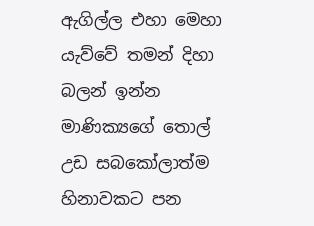ඇගිල්ල එහා මෙහා යැව්වේ තමන් දිහා බලන් ඉන්න මාණික්‍යගේ තොල් උඩ සබකෝලාත්ම හිනාවකට පන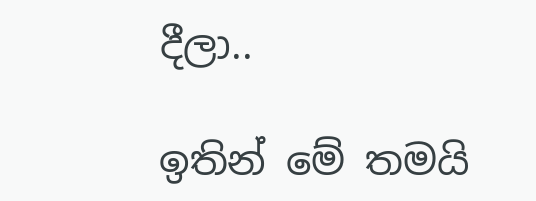දීලා..

ඉතින් මේ තමයි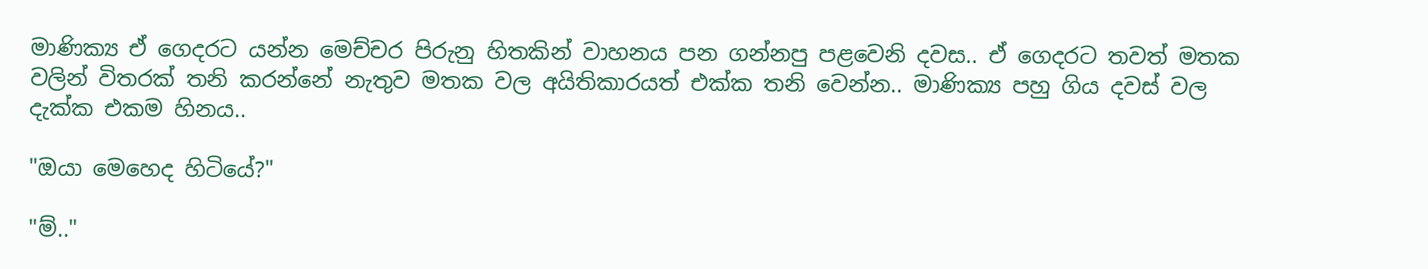මාණික්‍ය ඒ ගෙදරට යන්න මෙච්චර පිරුනු හිතකින් වාහනය පන ගන්නපු පළවෙනි දවස.. ඒ ගෙදරට තවත් මතක වලින් විතරක් තනි කරන්නේ නැතුව මතක වල අයිතිකාරයත් එක්ක තනි වෙන්න.. මාණික්‍ය පහු ගිය දවස් වල දැක්ක එකම හිනය..

"ඔයා මෙහෙද හිටියේ?"

"ම්.."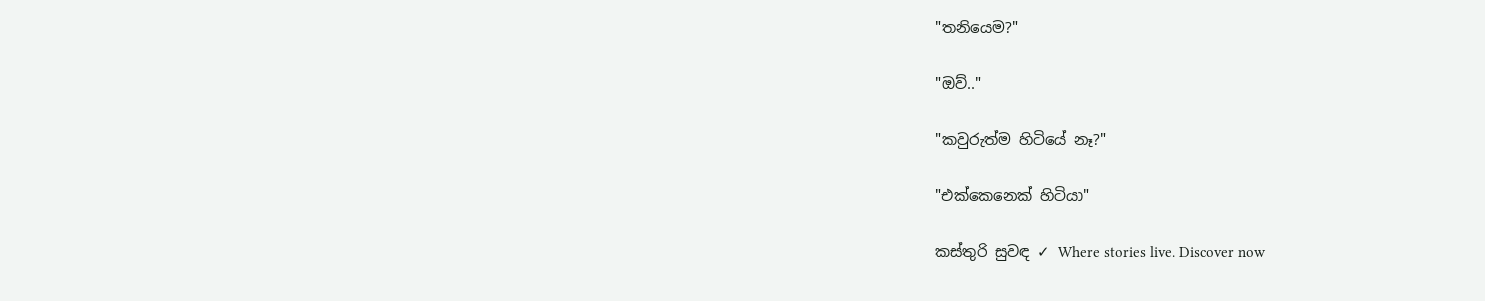"තනියෙම?"

"ඔව්.."

"කවුරුත්ම හිටියේ නෑ?"

"එක්කෙනෙක් හිටියා"

කස්තුරි සුවඳ ✓ Where stories live. Discover now